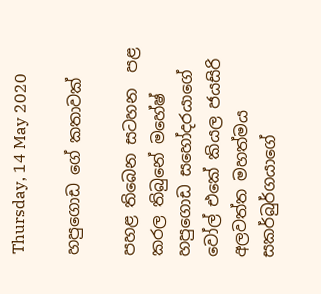Thursday, 14 May 2020

හපුගොඩ ගේ කතාවක්

පහළ තිබෙන සටහන  පළ කරල තිබුනේ මහේෂ් හපුගොඩ සහෝදරයාගේ වෝල් එකේ කියල ජයසිරි අලවත්ත මහත්මය සකර්බුර්ගයාගේ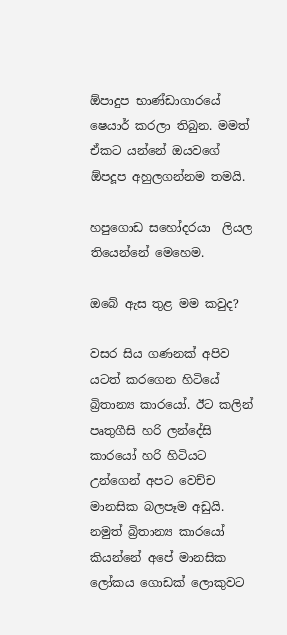ඕපාදුප භාණ්ඩාගාරයේ ෂෙයාර් කරලා තිබුන. මමත් ඒකට යන්නේ ඔයවගේ ඕපදූප අහුලගන්නම තමයි.

හපුගොඩ සහෝදරයා  ලියල තියෙන්නේ මෙහෙම.

ඔබේ ඇස තුළ මම කවුද?

වසර සිය ගණනක් අපිව යටත් කරගෙන හිටියේ බ්‍රිතාන්‍ය කාරයෝ. ඊට කලින් පෘතුගීසි හරි ලන්දේසි කාරයෝ හරි හිටියට උන්ගෙන් අපට වෙච්ච මානසික බලපෑම අඩුයි. නමුත් බ්‍රිතාන්‍ය කාරයෝ කියන්නේ අපේ මානසික ලෝකය ගොඩක් ලොකුවට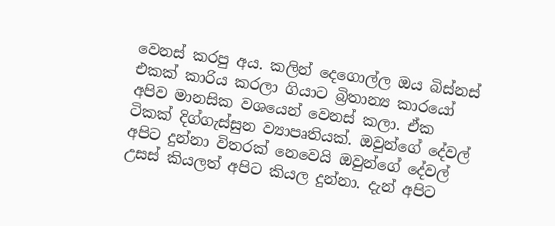වෙනස් කරපු අය. කලින් දෙගොල්ල ඔය බිස්නස් එකක් කාරිය කරලා ගියාට බ්‍රිතාන්‍ය කාරයෝ අපිව මානසික වශයෙන් වෙනස් කලා. ඒක ටිකක් දිග්ගැස්සුන ව්‍යාපෘතියක්. ඔවුන්ගේ දේවල් අපිට දුන්නා විතරක් නෙවෙයි ඔවුන්ගේ දේවල් උසස් කියලත් අපිට කියල දුන්නා. දැන් අපිට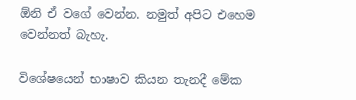ඕනි ඒ වගේ වෙන්න. නමුත් අපිට එහෙම වෙන්නත් බැහැ.

විශේෂයෙන් භාෂාව කියන තැනදී මේක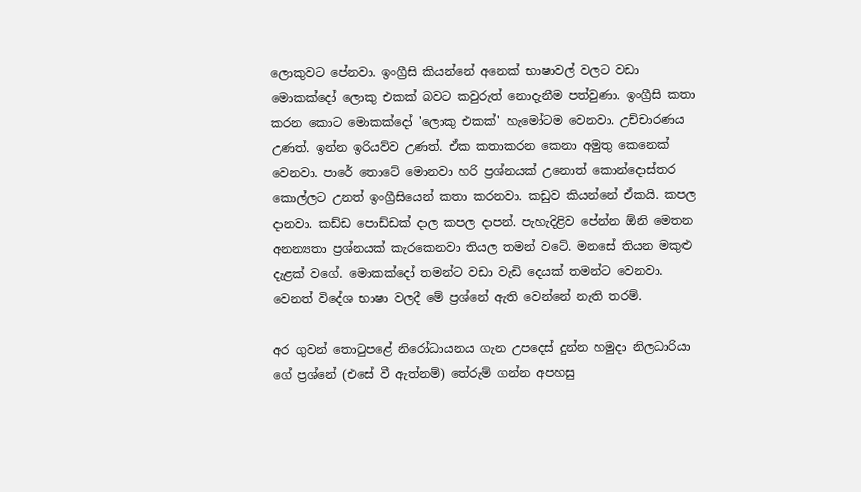ලොකුවට පේනවා. ඉංග්‍රීසි කියන්නේ අනෙක් භාෂාවල් වලට වඩා මොකක්දෝ ලොකු එකක් බවට කවුරුත් නොදැනීම පත්වුණා. ඉංග්‍රීසි කතා කරන කොට මොකක්දෝ 'ලොකු එකක්' හැමෝටම වෙනවා. උච්චාරණය උණත්. ඉන්න ඉරියව්ව උණත්. ඒක කතාකරන කෙනා අමුතු කෙනෙක් වෙනවා. පාරේ තොටේ මොනවා හරි ප්‍රශ්නයක් උනොත් කොන්දොස්තර කොල්ලට උනත් ඉංග්‍රීසියෙන් කතා කරනවා. කඩුව කියන්නේ ඒකයි. කපල දානවා. කඩ්ඩ පොඩ්ඩක් දාල කපල දාපන්. පැහැදිළිව පේන්න ඕනි මෙතන අනන්‍යතා ප්‍රශ්නයක් කැරකෙනවා තියල තමන් වටේ. මනසේ තියන මකුළු දැළක් වගේ. මොකක්දෝ තමන්ට වඩා වැඩි දෙයක් තමන්ට වෙනවා. වෙනත් විදේශ භාෂා වලදී මේ ප්‍රශ්නේ ඇති වෙන්නේ නැති තරම්.

අර ගුවන් තොටුපළේ නිරෝධායනය ගැන උපදෙස් දුන්න හමුදා නිලධාරියා ගේ ප්‍රශ්නේ (එසේ වී ඇත්නම්) තේරුම් ගන්න අපහසු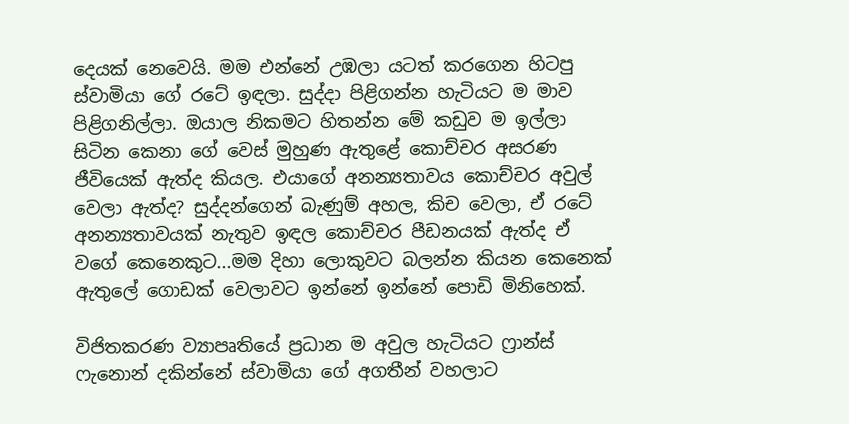දෙයක් නෙවෙයි. මම එන්නේ උඹලා යටත් කරගෙන හිටපු ස්වාමියා ගේ රටේ ඉඳලා. සුද්දා පිළිගන්න හැටියට ම මාව පිළිගනිල්ලා. ඔයාල නිකමට හිතන්න මේ කඩුව ම ඉල්ලා සිටින කෙනා ගේ වෙස් මුහුණ ඇතුළේ කොච්චර අසරණ ජීවියෙක් ඇත්ද කියල. එයාගේ අනන්‍යතාවය කොච්චර අවුල් වෙලා ඇත්ද? සුද්දන්ගෙන් බැණුම් අහල, කිච වෙලා, ඒ රටේ අනන්‍යතාවයක් නැතුව ඉඳල කොච්චර පීඩනයක් ඇත්ද ඒ වගේ කෙනෙකුට...මම දිහා ලොකුවට බලන්න කියන කෙනෙක් ඇතුලේ ගොඩක් වෙලාවට ඉන්නේ ඉන්නේ පොඩි මිනිහෙක්.

විජිතකරණ ව්‍යාපෘතියේ ප්‍රධාන ම අවුල හැටියට ෆ්‍රාන්ස් ෆැනොන් දකින්නේ ස්වාමියා ගේ අගතීන් වහලාට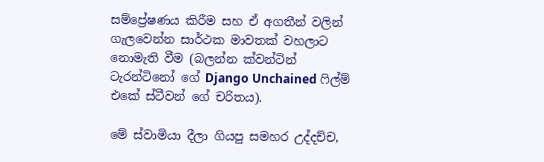සම්ප්‍රේෂණය කිරීම සහ ඒ අගතීන් වලින් ගැලවෙන්න සාර්ථක මාවතක් වහලාට නොමැති වීම (බලන්න ක්වන්ටින් ටැරන්ටිනෝ ගේ Django Unchained ෆිල්ම් එකේ ස්ටීවන් ගේ චරිතය).

මේ ස්වාමියා දීලා ගියපු සමහර උද්දච්ච,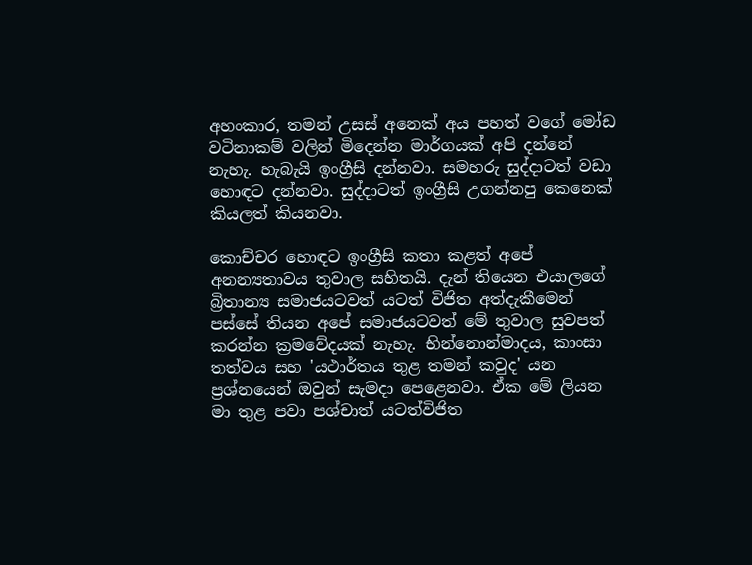අහංකාර, තමන් උසස් අනෙක් අය පහත් වගේ මෝඩ වටිනාකම් වලින් මිදෙන්න මාර්ගයක් අපි දන්නේ නැහැ. හැබැයි ඉංග්‍රීසි දන්නවා. සමහරු සුද්දාටත් වඩා හොඳට දන්නවා. සුද්දාටත් ඉංග්‍රීසි උගන්නපු කෙනෙක් කියලත් කියනවා.

කොච්චර හොඳට ඉංග්‍රීසි කතා කළත් අපේ අනන්‍යතාවය තුවාල සහිතයි. දැන් තියෙන එයාලගේ බ්‍රිතාන්‍ය සමාජයටවත් යටත් විජිත අත්දැකීමෙන් පස්සේ තියන අපේ සමාජයටවත් මේ තුවාල සුවපත් කරන්න ක්‍රමවේදයක් නැහැ. භින්නොන්මාදය, කාංසා තත්වය සහ 'යථාර්තය තුළ තමන් කවුද' යන ප්‍රශ්නයෙන් ඔවුන් සැමදා පෙළෙනවා. ඒක මේ ලියන මා තුළ පවා පශ්චාත් යටත්විජිත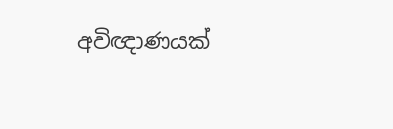අවිඥාණයක්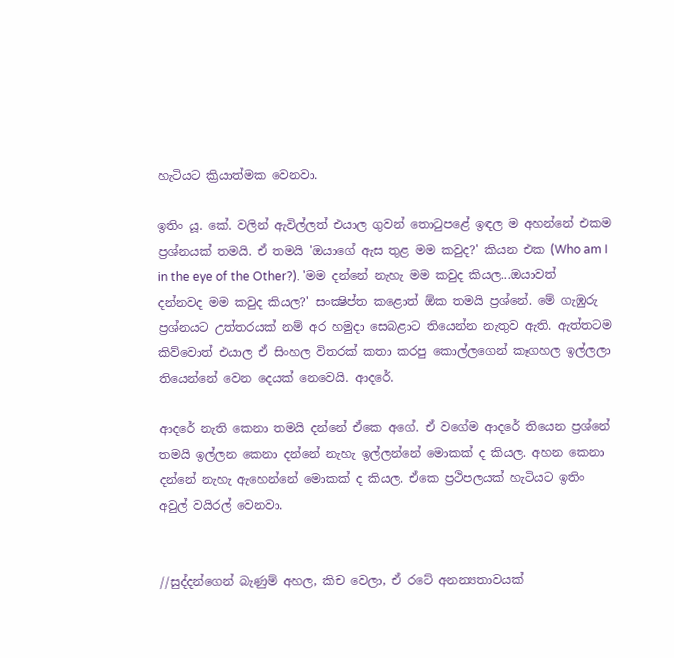හැටියට ක්‍රියාත්මක වෙනවා.

ඉතිං යූ. කේ. වලින් ඇවිල්ලත් එයාල ගුවන් තොටුපළේ ඉඳල ම අහන්නේ එකම ප්‍රශ්නයක් තමයි. ඒ තමයි 'ඔයාගේ ඇස තුළ මම කවුද?' කියන එක (Who am I in the eye of the Other?). 'මම දන්නේ නැහැ මම කවුද කියල...ඔයාවත් දන්නවද මම කවුද කියල?' සංක්‍ෂිප්ත කළොත් ඕක තමයි ප්‍රශ්නේ. මේ ගැඹුරු ප්‍රශ්නයට උත්තරයක් නම් අර හමුදා සෙබළාට තියෙන්න නැතුව ඇති. ඇත්තටම කිව්වොත් එයාල ඒ සිංහල විතරක් කතා කරපු කොල්ලගෙන් කෑගහල ඉල්ලලා තියෙන්නේ වෙන දෙයක් නෙවෙයි. ආදරේ.

ආදරේ නැති කෙනා තමයි දන්නේ ඒකෙ අගේ. ඒ වගේම ආදරේ තියෙන ප්‍රශ්නේ තමයි ඉල්ලන කෙනා දන්නේ නැහැ ඉල්ලන්නේ මොකක් ද කියල. අහන කෙනා දන්නේ නැහැ ඇහෙන්නේ මොකක් ද කියල. ඒකෙ ප්‍රථිපලයක් හැටියට ඉතිං අවුල් වයිරල් වෙනවා.


//සුද්දන්ගෙන් බැණුම් අහල, කිච වෙලා, ඒ රටේ අනන්‍යතාවයක්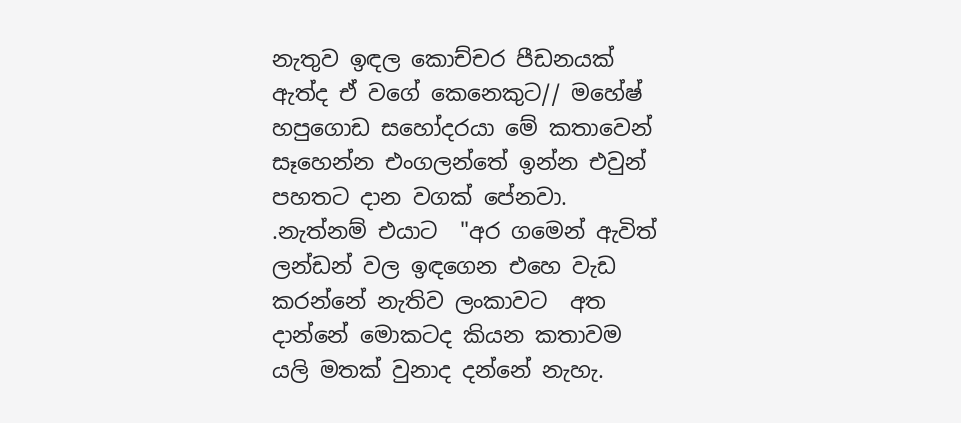නැතුව ඉඳල කොච්චර පීඩනයක් ඇත්ද ඒ වගේ කෙනෙකුට// මහේෂ් හපුගොඩ සහෝදරයා මේ කතාවෙන් සෑහෙන්න එංගලන්තේ ඉන්න එවුන් පහතට දාන වගක් පේනවා.  .නැත්නම් එයාට  "අර ගමෙන් ඇවිත් ලන්ඩන් වල ඉඳගෙන එහෙ වැඩ කරන්නේ නැතිව ලංකාවට  අත දාන්නේ මොකටද කියන කතාවම යලි මතක් වුනාද දන්නේ නැහැ.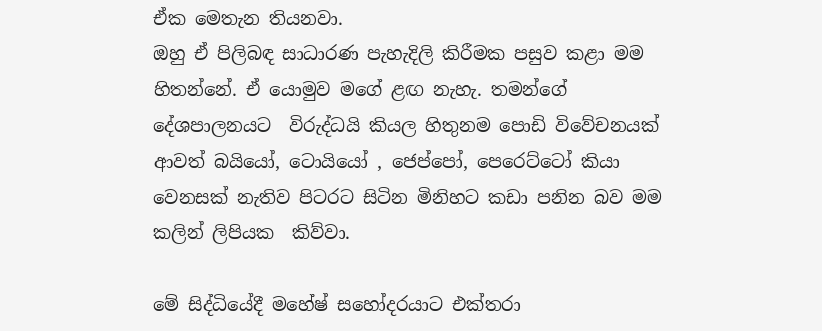ඒක මෙතැන තියනවා.
ඔහු ඒ පිලිබඳ සාධාරණ පැහැදිලි කිරීමක පසුව කළා මම හිතන්නේ. ඒ යොමුව මගේ ළඟ නැහැ. තමන්ගේ දේශපාලනයට  විරුද්ධයි කියල හිතුනම පොඩි විවේචනයක්  ආවත් බයියෝ, ටොයියෝ , ජෙප්පෝ, පෙරෙට්ටෝ කියා වෙනසක් නැතිව පිටරට සිටින මිනිහට කඩා පනින බව මම කලින් ලිපියක  කිව්වා.

මේ සිද්ධියේදී මහේෂ් සහෝදරයාට එක්තරා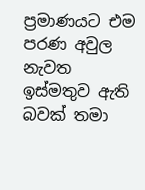ප්‍රමාණයට එම පරණ අවුල නැවත  ඉස්මතුව ඇති බවක් තමා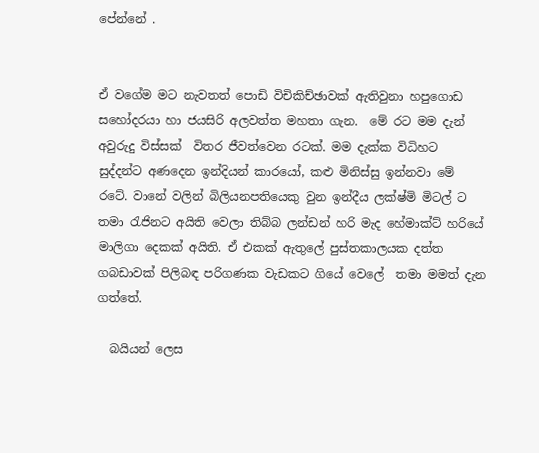පේන්නේ .


ඒ වගේම මට නැවතත් පොඩි විචිකිච්ඡාවක් ඇතිවුනා හපුගොඩ සහෝදරයා හා ජයසිරි අලවත්ත මහතා ගැන.  මේ රට මම දැන් අවුරුදු විස්සක්  විතර ජීවත්වෙන රටක්. මම දැක්ක විධිහට  සුද්දන්ට අණදෙන ඉන්දියන් කාරයෝ, කළු මිනිස්සු ඉන්නවා මේ රටේ. වානේ වලින් බිලියනපතියෙකු වුන ඉන්දීය ලක්ෂ්මි මිටල් ට තමා රැජිනට අයිති වෙලා තිබ්බ ලන්ඩන් හරි මැද හේමාක්ට් හරියේ මාලිගා දෙකක් අයිති. ඒ එකක් ඇතුලේ පුස්තකාලයක දත්ත ගබඩාවක් පිලිබඳ පරිගණක වැඩකට ගියේ වෙලේ  තමා මමත් දැන ගත්තේ.

  බයියන් ලෙස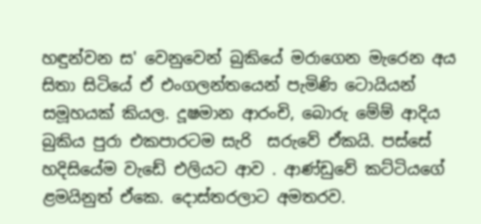හඳුන්වන ස' වෙනුවෙන් බුකියේ මරාගෙන මැරෙන අය   සිතා සිටියේ ඒ එංගලන්තයෙන් පැමිණි ටොයියන් සමූහයක් කියල. දූෂමාන ආරංචි, බොරු මේම් ආදිය බුකිය පුරා එකපාරටම සැරි  සරුවේ ඒකයි. පස්සේ හදිසියේම වැඩේ එලියට ආව . ආණ්ඩුවේ කට්ටියගේ ළමයිනුත් ඒකෙ. දොස්තරලාට අමතරව.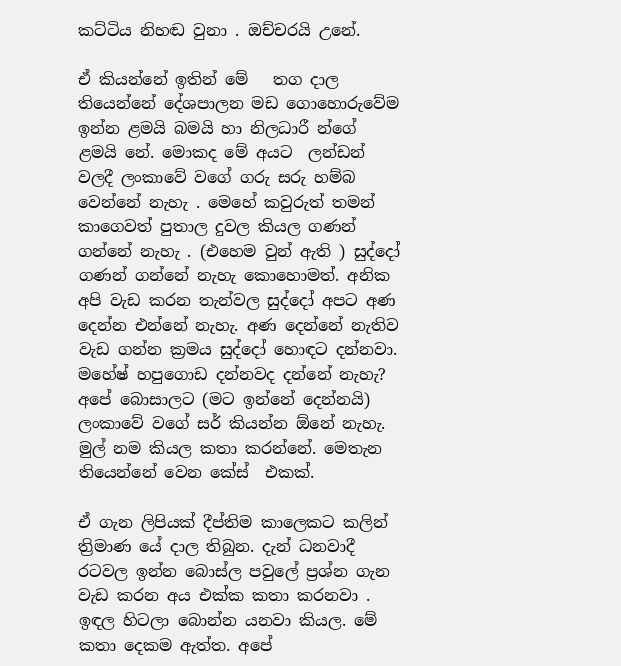කට්ටිය නිහඬ වුනා . ඔච්චරයි උනේ.

ඒ කියන්නේ ඉතින් මේ   තග දාල තියෙන්නේ දේශපාලන මඩ ගොහොරුවේම ඉන්න ළමයි බමයි හා නිලධාරී න්ගේ ළමයි නේ. මොකද මේ අයට  ලන්ඩන් වලදී ලංකාවේ වගේ ගරු සරු හම්බ වෙන්නේ නැහැ . මෙහේ කවුරුත් තමන් කාගෙවත් පුතාල දුවල කියල ගණන් ගන්නේ නැහැ . (එහෙම වුන් ඇති ) සුද්දෝ  ගණන් ගන්නේ නැහැ කොහොමත්. අනික අපි වැඩ කරන තැන්වල සුද්දෝ අපට අණ  දෙන්න එන්නේ නැහැ. අණ දෙන්නේ නැතිව වැඩ ගන්න ක්‍රමය සුද්දෝ හොඳට දන්නවා. මහේෂ් හපුගොඩ දන්නවද දන්නේ නැහැ? අපේ බොසාලට (මට ඉන්නේ දෙන්නයි) ලංකාවේ වගේ සර් කියන්න ඕනේ නැහැ. මුල් නම කියල කතා කරන්නේ. මෙතැන තියෙන්නේ වෙන කේස්  එකක්.

ඒ ගැන ලිපියක් දීප්තිම කාලෙකට කලින් ත්‍රිමාණ යේ දාල තිබුන. දැන් ධනවාදී රටවල ඉන්න බොස්ල පවුලේ ප්‍රශ්න ගැන වැඩ කරන අය එක්ක කතා කරනවා . ඉඳල හිටලා බොන්න යනවා කියල. මේ කතා දෙකම ඇත්ත. අපේ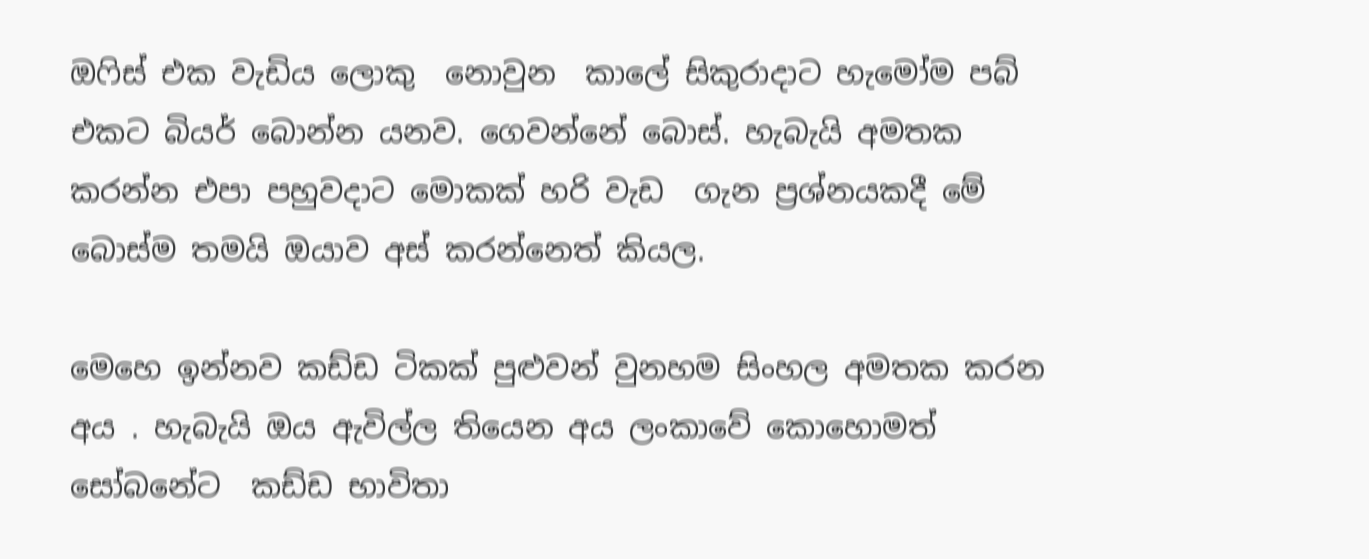ඔෆිස් එක වැඩිය ලොකු  නොවුන  කාලේ සිකුරාදාට හැමෝම පබ් එකට බියර් බොන්න යනව. ගෙවන්නේ බොස්. හැබැයි අමතක කරන්න එපා පහුවදාට මොකක් හරි වැඩ  ගැන ප්‍රශ්නයකදී මේ බොස්ම තමයි ඔයාව අස් කරන්නෙත් කියල.

මෙහෙ ඉන්නව කඩ්ඩ ටිකක් පුළුවන් වුනහම සිංහල අමතක කරන අය . හැබැයි ඔය ඇවිල්ල තියෙන අය ලංකාවේ කොහොමත් සෝබනේට  කඩ්ඩ භාවිතා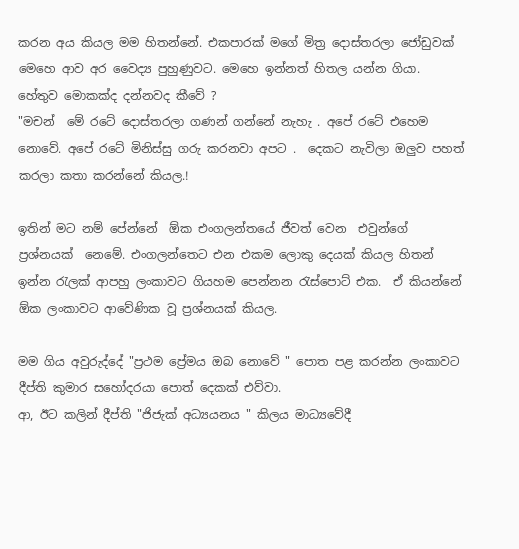කරන අය කියල මම හිතන්නේ. එකපාරක් මගේ මිත්‍ර දොස්තරලා ජෝඩුවක්  මෙහෙ ආව අර වෛද්‍ය පුහුණුවට. මෙහෙ ඉන්නත් හිතල යන්න ගියා. හේතුව මොකක්ද දන්නවද කීවේ ?
"මචන්  මේ රටේ දොස්තරලා ගණන් ගන්නේ නැහැ . අපේ රටේ එහෙම  නොවේ. අපේ රටේ මිනිස්සු ගරු කරනවා අපට .  දෙකට නැවිලා ඔලුව පහත්  කරලා කතා කරන්නේ කියල.!

ඉතින් මට නම් පේන්නේ  ඕක එංගලන්තයේ ජීවත් වෙන  එවුන්ගේ ප්‍රශ්නයක්  නෙමේ. එංගලන්තෙට එන එකම ලොකු දෙයක් කියල හිතන් ඉන්න රැලක් ආපහු ලංකාවට ගියහම පෙන්නන රැස්පොට් එක.  ඒ කියන්නේ ඕක ලංකාවට ආවේණික වූ ප්‍රශ්නයක් කියල.

මම ගිය අවුරුද්දේ "ප්‍රථම ප්‍රේමය ඔබ නොවේ " පොත පළ කරන්න ලංකාවට දීප්ති කුමාර සහෝදරයා පොත් දෙකක් එව්වා.
ආ, ඊට කලින් දීප්ති "ජිජැක් අධ්‍යයනය " කිලය මාධ්‍යවේදී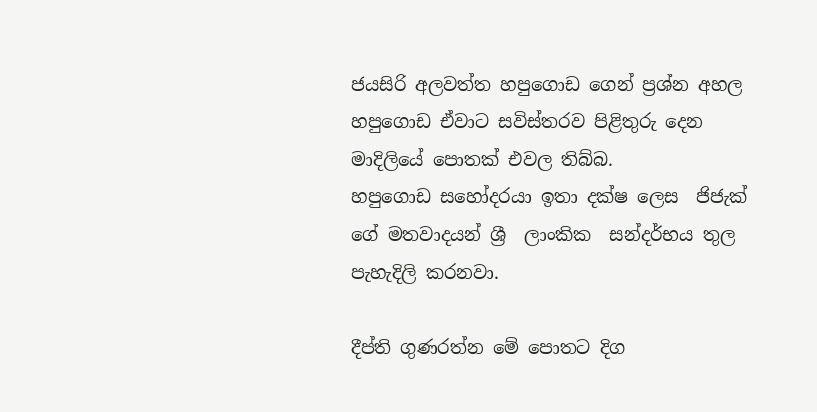ජයසිරි අලවත්ත හපුගොඩ ගෙන් ප්‍රශ්න අහල හපුගොඩ ඒවාට සවිස්තරව පිළිතුරු දෙන මාදිලියේ පොතක් එවල තිබ්බ.
හපුගොඩ සහෝදරයා ඉතා දක්ෂ ලෙස  ජිජැක් ගේ මතවාදයන් ශ්‍රී  ලාංකික  සන්දර්භය තුල පැහැදිලි කරනවා.

දීප්ති ගුණරත්න මේ පොතට දිග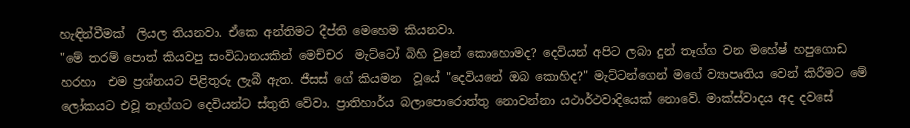හැඳින්වීමක්  ලියල තියනවා. ඒකෙ අන්තිමට දීප්ති මෙහෙම කියනවා.
"මේ තරම් පොත් කියවපු සංවිධානයකින් මෙච්චර  මැට්ටෝ බිහි වුනේ කොහොමද? දෙවියන් අපිට ලබා දුන් තෑග්ග වන මහේෂ් හපුගොඩ හරහා  එම ප්‍රශ්නයට පිළිතුරු ලැබී ඇත. ජීසස් ගේ කියමන  වූයේ "දෙවියනේ ඔබ කොහිද?" මැට්ටන්ගෙන් මගේ ව්‍යාපෘතිය වෙන් කිරීමට මේ ලෝකයට එවූ තෑග්ගට දෙවියන්ට ස්තුති වේවා. ප්‍රාතිහාර්ය බලාපොරොත්තු නොවන්නා යථාර්ථවාදියෙක් නොවේ. මාක්ස්වාදය අද දවසේ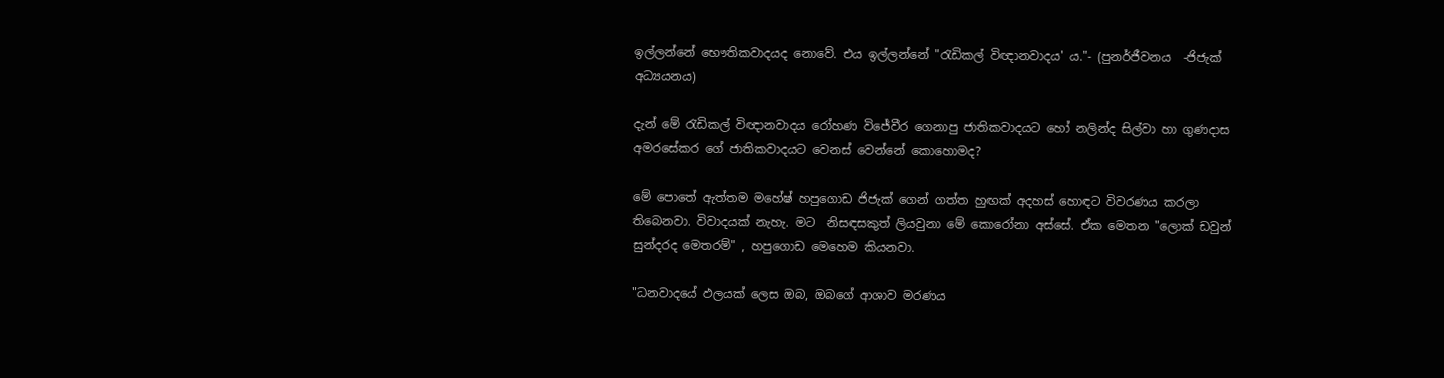ඉල්ලන්නේ භෞතිකවාදයද නොවේ. එය ඉල්ලන්නේ "රැඩිකල් විඥානවාදය' ය."- (පුනර්ජීවනය  -ජිජැක් අධ්‍යයනය)

දැන් මේ රැඩිකල් විඥානවාදය රෝහණ විජේවීර ගෙනාපු ජාතිකවාදයට හෝ නලින්ද සිල්වා හා ගුණදාස අමරසේකර ගේ ජාතිකවාදයට වෙනස් වෙන්නේ කොහොමද?

මේ පොතේ ඇත්තම මහේෂ් හපුගොඩ ජිජැක් ගෙන් ගත්ත හුඟක් අදහස් හොඳට විවරණය කරලා තිබෙනවා. විවාදයක් නැහැ. මට  නිසඳසකුත් ලියවුනා මේ කොරෝනා අස්සේ. ඒක මෙතන "ලොක් ඩවුන් සුන්දරද මෙතරම්" , හපුගොඩ මෙහෙම කියනවා.

"ධනවාදයේ ඵලයක් ලෙස ඔබ, ඔබගේ ආශාව මරණය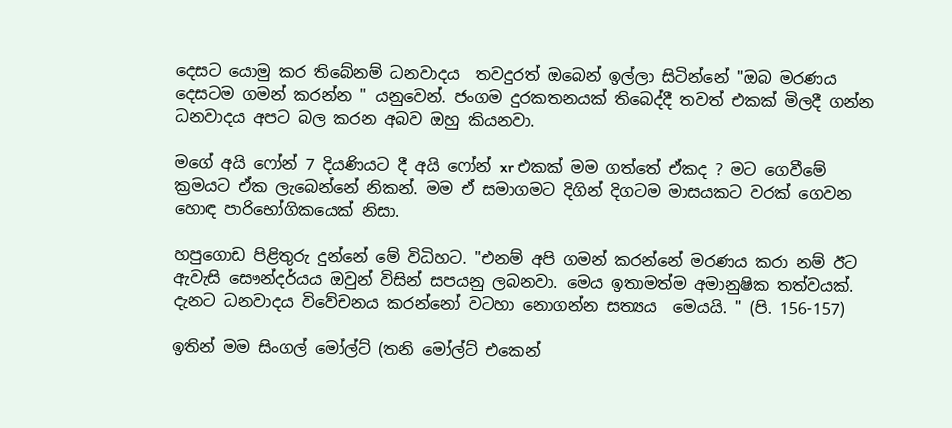දෙසට යොමු කර තිබේනම් ධනවාදය  තවදුරත් ඔබෙන් ඉල්ලා සිටින්නේ "ඔබ මරණය දෙසටම ගමන් කරන්න " යනුවෙන්. ජංගම දුරකතනයක් තිබෙද්දී තවත් එකක් මිලදී ගන්න ධනවාදය අපට බල කරන අබව ඔහු කියනවා.

මගේ අයි ෆෝන් 7 දියණියට දී අයි ෆෝන් xr එකක් මම ගත්තේ ඒකද ? මට ගෙවීමේ ක්‍රමයට ඒක ලැබෙන්නේ නිකන්. මම ඒ සමාගමට දිගින් දිගටම මාසයකට වරක් ගෙවන හොඳ පාරිභෝගිකයෙක් නිසා.

හපුගොඩ පිළිතුරු දුන්නේ මේ විධිහට. "එනම් අපි ගමන් කරන්නේ මරණය කරා නම් ඊට  ඇවැසි සෞන්දර්යය ඔවුන් විසින් සපයනු ලබනවා. මෙය ඉතාමත්ම අමානුෂික තත්වයක්. දැනට ධනවාදය විවේචනය කරන්නෝ වටහා නොගන්න සත්‍යය  මෙයයි. " (පි. 156-157)

ඉතින් මම සිංගල් මෝල්ට් (තනි මෝල්ට් එකෙන්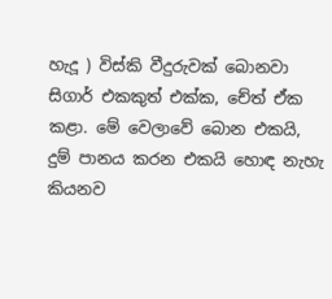හැදූ ) විස්කි වීදුරුවක් බොනවා සිගාර් එකකුත් එක්ක, චේත් ඒක කළා. මේ වෙලාවේ බොන එකයි, දුම් පානය කරන එකයි හොඳ නැහැ කියනව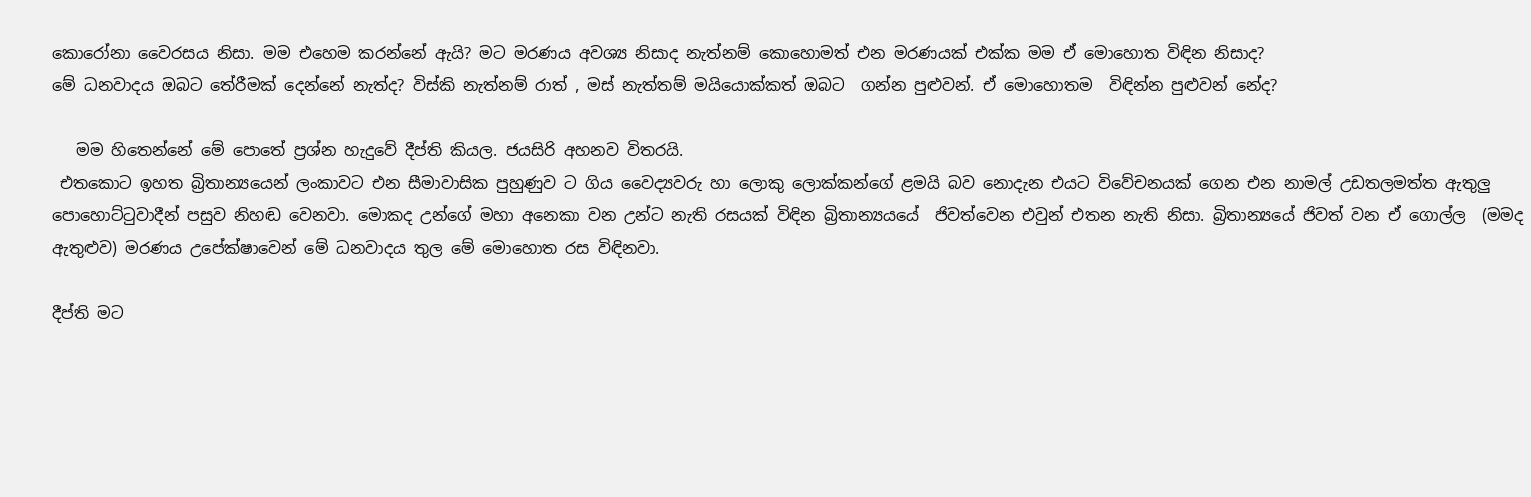කොරෝනා වෛරසය නිසා. මම එහෙම කරන්නේ ඇයි? මට මරණය අවශ්‍ය නිසාද නැත්නම් කොහොමත් එන මරණයක් එක්ක මම ඒ මොහොත විඳින නිසාද?
මේ ධනවාදය ඔබට තේරීමක් දෙන්නේ නැත්ද? විස්කි නැත්නම් රාත් , මස් නැත්තම් මයියොක්කත් ඔබට  ගන්න පුළුවන්. ඒ මොහොතම  විඳින්න පුළුවන් නේද?

   මම හිතෙන්නේ මේ පොතේ ප්‍රශ්න හැදුවේ දීප්ති කියල. ජයසිරි අහනව විතරයි.
 එතකොට ඉහත බ්‍රිතාන්‍යයෙන් ලංකාවට එන සීමාවාසික පුහුණුව ට ගිය වෛද්‍යවරු හා ලොකු ලොක්කන්ගේ ළමයි බව නොදැන එයට විවේචනයක් ගෙන එන නාමල් උඩතලමත්ත ඇතුලු  පොහොට්ටුවාදීන් පසුව නිහඬ වෙනවා. මොකද උන්ගේ මහා අනෙකා වන උන්ට නැති රසයක් විඳින බ්‍රිතාන්‍යයයේ  ජිවත්වෙන එවුන් එතන නැති නිසා. බ්‍රිතාන්‍යයේ ජිවත් වන ඒ ගොල්ල  (මමද ඇතුළුව) මරණය උපේක්ෂාවෙන් මේ ධනවාදය තුල මේ මොහොත රස විඳිනවා.

දීප්ති මට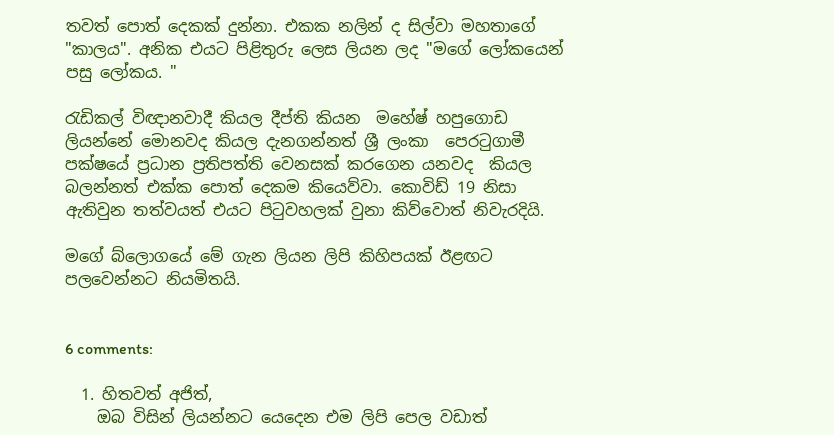තවත් පොත් දෙකක් දුන්නා. එකක නලින් ද සිල්වා මහතාගේ "කාලය". අනික එයට පිළිතුරු ලෙස ලියන ලද "මගේ ලෝකයෙන් පසු ලෝකය. "

රැඩිකල් විඥානවාදී කියල දීප්ති කියන  මහේෂ් හපුගොඩ ලියන්නේ මොනවද කියල දැනගන්නත් ශ්‍රී ලංකා  පෙරටුගාමී පක්ෂයේ ප්‍රධාන ප්‍රතිපත්ති වෙනසක් කරගෙන යනවද  කියල බලන්නත් එක්ක පොත් දෙකම කියෙව්වා. කොවිඩ් 19 නිසා ඇතිවුන තත්වයත් එයට පිටුවහලක් වුනා කිව්වොත් නිවැරදියි.

මගේ බ්ලොගයේ මේ ගැන ලියන ලිපි කිහිපයක් ඊළඟට පලවෙන්නට නියමිතයි.


6 comments:

  1. හිතවත් අජිත්,
    ඔබ විසින් ලියන්නට යෙදෙන එම ලිපි පෙල වඩාත්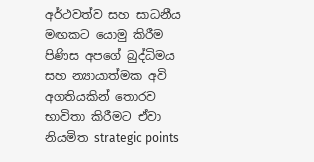අර්ථවත්ව සහ සාධනීය මඟකට යොමු කිරීම පිණිස අපගේ බුද්ධිමය සහ න්‍යායාත්මක අවි අගතියකින් තොරව භාවිතා කිරීමට ඒවා නියමිත strategic points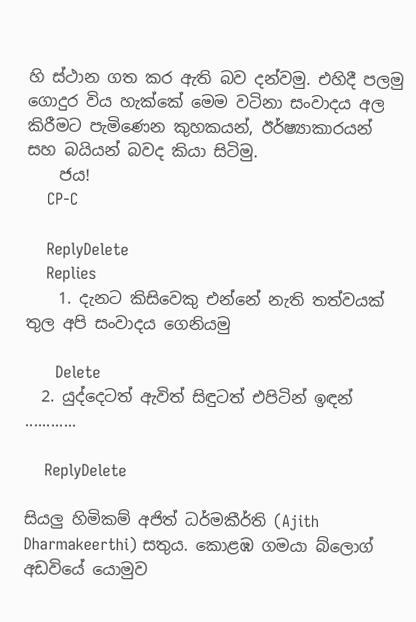හි ස්ථාන ගත කර ඇති බව දන්වමු. එහිදී පලමු ගොදුර විය හැක්කේ මෙම වටිනා සංවාදය අල කිරීමට පැමිණෙන කුහකයන්, ඊර්ෂ්‍යාකාරයන් සහ බයියන් බවද කියා සිටිමු.
    ජය!
    CP-C

    ReplyDelete
    Replies
    1. දැනට කිසිවෙකු එන්නේ නැති තත්වයක් තුල අපි සංවාදය ගෙනියමු

      Delete
  2. යුද්දෙටත් ඇවිත් සිඳුටත් එපිටින් ඉඳන් ............

    ReplyDelete

සියලු හිමිකම් අජිත් ධර්මකීර්ති (Ajith Dharmakeerthi) සතුය. කොළඹ ගමයා බ්ලොග් අඩවියේ යොමුව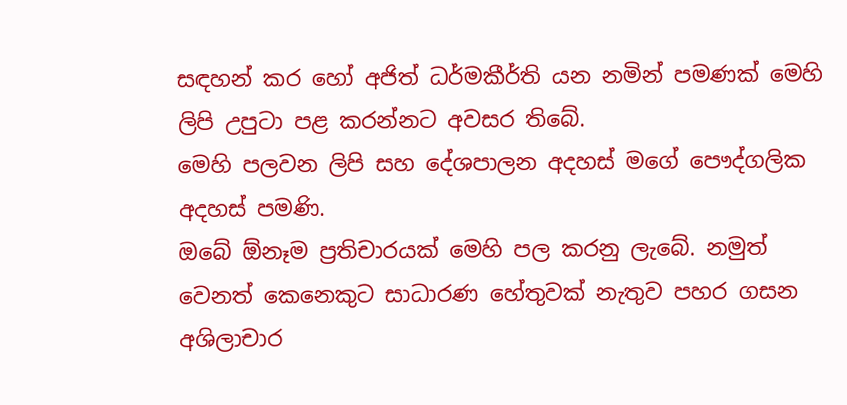සඳහන් කර හෝ අජිත් ධර්මකීර්ති යන නමින් පමණක් මෙහි ලිපි උපුටා පළ කරන්නට අවසර තිබේ.
මෙහි පලවන ලිපි සහ දේශපාලන අදහස් මගේ පෞද්ගලික අදහස් පමණි.
ඔබේ ඕනෑම ප්‍රතිචාරයක් මෙහි පල කරනු ලැබේ. නමුත් වෙනත් කෙනෙකුට සාධාරණ හේතුවක් නැතුව පහර ගසන අශිලාචාර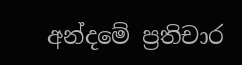අන්දමේ ප්‍රතිචාර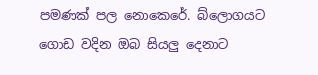පමණක් පල නොකෙරේ. බ්ලොගයට ගොඩ වදින ඔබ සියලු දෙනාට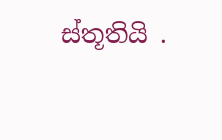ස්තූතියි .